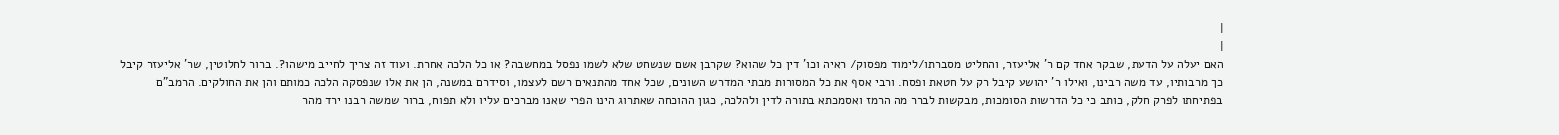|
|
האם יעלה על הדעת, שבקר אחד קם ר' אליעזר, והחליט מסברתו/לימוד מפסוק/ ראיה וכו' דין כל שהוא? שקרבן אשם שנשחט שלא לשמו נפסל במחשבה? או כל הלכה אחרת. ועוד זה צריך לחייב מישהו?. ברור לחלוטין, שר' אליעזר קיבל כך מרבותיו, עד משה רבינו, ואילו ר' יהושע קיבל רק על חטאת ופסח. ורבי אסף את כל המסורות מבתי המדרש השונים, שכל אחד מהתנאים רשם לעצמו, וסידרם במשנה, הן את אלו שנפסקה הלכה כמותם והן את החולקים. הרמב"ם בפתיחתו לפרק חלק, כותב כי כל הדרשות הסומכות, מבקשות לברר מה הרמז ואסמכתא בתורה לדין ולהלכה, כגון ההוכחה שאתרוג הינו הפרי שאנו מברכים עליו ולא תפוח, ברור שמשה רבנו ירד מהר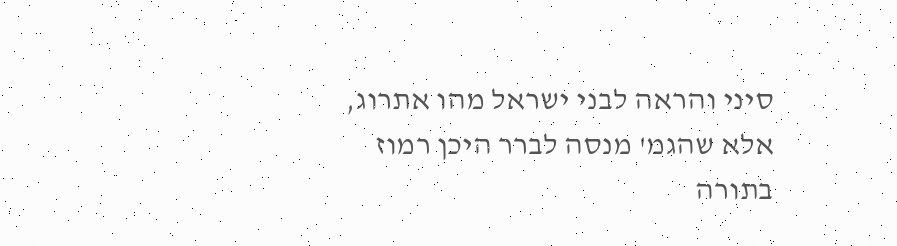סיני והראה לבני ישראל מהו אתרוג, אלא שהגמ' מנסה לברר היכן רמוז בתורה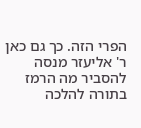הפרי הזה. כך גם כאן ר' אליעזר מנסה להסביר מה הרמז בתורה להלכה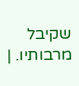שקיבל מרבותיו. |